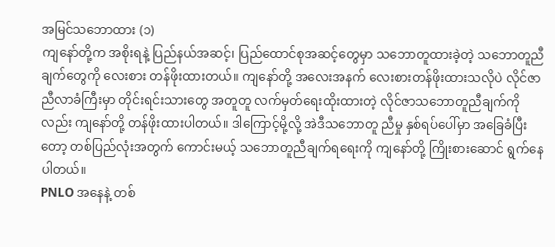အမြင်သဘောထား (၁)
ကျနော်တို့က အစိုးရနဲ့ ပြည်နယ်အဆင့်၊ ပြည်ထောင်စုအဆင့်တွေမှာ သဘောတူထားခဲ့တဲ့ သဘောတူညီချက်တွေကို လေးစား တန်ဖိုးထားတယ်။ ကျနော်တို့ အလေးအနက် လေးစားတန်ဖိုးထားသလိုပဲ လိုင်ဇာညီလာခံကြီးမှာ တိုင်းရင်းသားတွေ အတူတူ လက်မှတ်ရေးထိုးထားတဲ့ လိုင်ဇာသဘောတူညီချက်ကိုလည်း ကျနော်တို့ တန်ဖိုးထားပါတယ်။ ဒါကြောင့်မို့လို့ အဲဒီသဘောတူ ညီမှု နှစ်ရပ်ပေါ်မှာ အခြေခံပြီးတော့ တစ်ပြည်လုံးအတွက် ကောင်းမယ့် သဘောတူညီချက်ရရေးကို ကျနော်တို့ ကြိုးစားဆောင် ရွက်နေပါတယ်။
PNLO အနေနဲ့ တစ်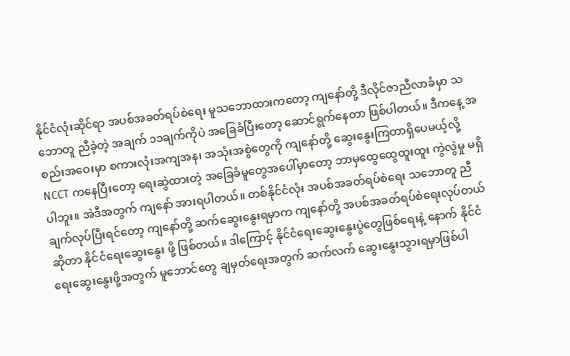နိုင်ငံလုံးဆိုင်ရာ အပစ်အခတ်ရပ်စဲရေး မူသဘောထားကတော့ ကျနော်တို့ ဒီလိုင်ဇာညီလာခံမှာ သဘောတူ ညီခဲ့တဲ့ အချက် ၁၁ချက်ကိုပဲ အခြေခံပြီးတော့ ဆောင်ရွက်နေတာ ဖြစ်ပါတယ်။ ဒီကနေ့ အစည်းအဝေးမှာ စကားလုံးအကျအန၊ အသုံးအစွဲတွေကို ကျနော်တို့ ဆွေးနွေးကြတာရှိပေမယ့်လို့ NCCT ကနေပြီးတော့ ရေးဆွဲထားတဲ့ အခြေခံမူတွေအပေါ်မှာတော့ ဘာမှထွေထွေထူးထူး ကွဲလွဲမှု မရှိပါဘူး။ အဲဒီအတွက် ကျနော် အားရပါတယ်။ တစ်နိုင်ငံလုံး အပစ်အခတ်ရပ်စဲရေး သဘောတူ ညီချက်လုပ်ပြီးရင်တော့ ကျနော်တို့ ဆက်ဆွေးနွေးရမှာက ကျနော်တို့ အပစ်အခတ်ရပ်စဲရေးလုပ်တယ်ဆိုတာ နိုင်ငံရေးဆွေးနွေး ဖို့ ဖြစ်တယ်။ ဒါကြောင့် နိုင်ငံရေးဆွေးနွေးပွဲတွေဖြစ်ရေးနဲ့ နောက် နိုင်ငံရေးဆွေးနွေးဖို့အတွက် မူဘောင်တွေ ချမှတ်ရေးအတွက် ဆက်လက် ဆွေးနွေးသွားရမှာဖြစ်ပါ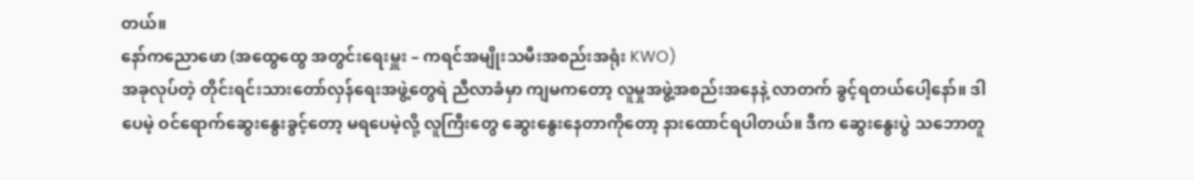တယ်။
နော်ကညောဖော (အထွေထွေ အတွင်းရေးမှူး – ကရင်အမျိုးသမီးအစည်းအရုံး KWO)
အခုလုပ်တဲ့ တိုင်းရင်းသားတော်လှန်ရေးအဖွဲ့တွေရဲ ညီလာခံမှာ ကျမကတော့ လူမှုအဖွဲ့အစည်းအနေနဲ့ လာတက် ခွင့်ရတယ်ပေါ့နော်။ ဒါပေမဲ့ ဝင်ရောက်ဆွေးနွေးခွင့်တော့ မရပေမဲ့လို့ လူကြီးတွေ ဆွေးနွေးနေတာကိုတော့ နားထောင်ရပါတယ်။ ဒီက ဆွေးနွေးပွဲ သဘောတူ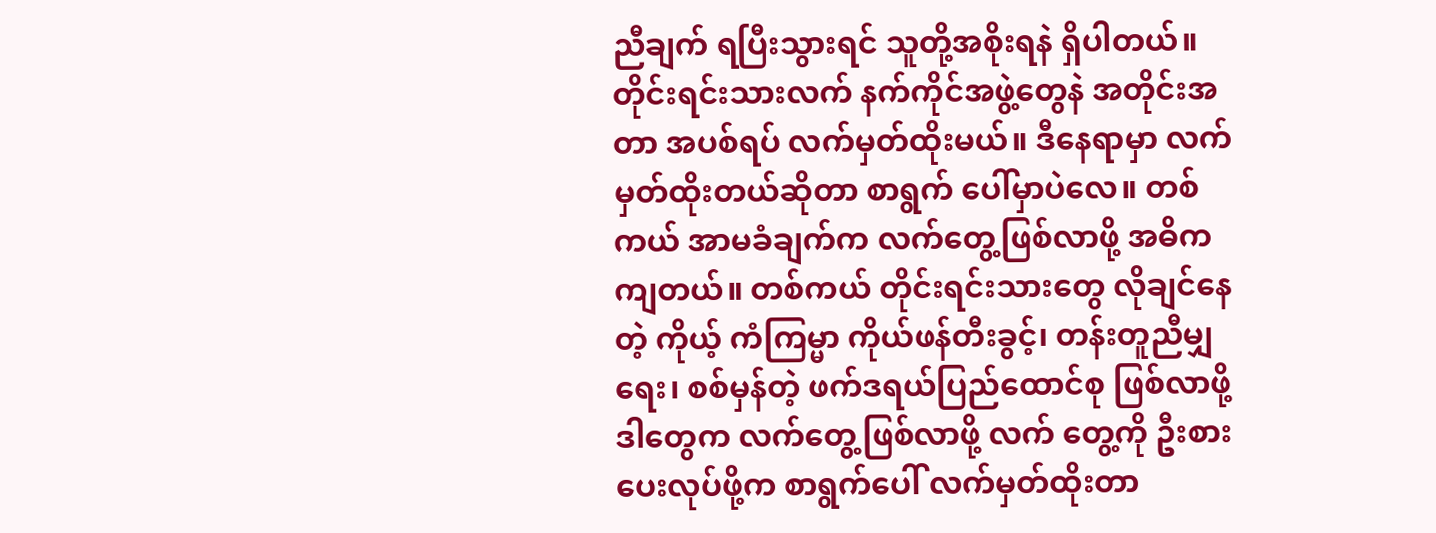ညီချက် ရပြီးသွားရင် သူတို့အစိုးရနဲ ရှိပါတယ်။ တိုင်းရင်းသားလက် နက်ကိုင်အဖွဲ့တွေနဲ အတိုင်းအတာ အပစ်ရပ် လက်မှတ်ထိုးမယ်။ ဒီနေရာမှာ လက်မှတ်ထိုးတယ်ဆိုတာ စာရွက် ပေါ်မှာပဲလေ။ တစ်ကယ် အာမခံချက်က လက်တွေ့ဖြစ်လာဖို့ အဓိကကျတယ်။ တစ်ကယ် တိုင်းရင်းသားတွေ လိုချင်နေတဲ့ ကိုယ့် ကံကြမ္မာ ကိုယ်ဖန်တီးခွင့်၊ တန်းတူညီမျှရေး၊ စစ်မှန်တဲ့ ဖက်ဒရယ်ပြည်ထောင်စု ဖြစ်လာဖို့ ဒါတွေက လက်တွေ့ဖြစ်လာဖို့ လက် တွေ့ကို ဦးစားပေးလုပ်ဖို့က စာရွက်ပေါ် လက်မှတ်ထိုးတာ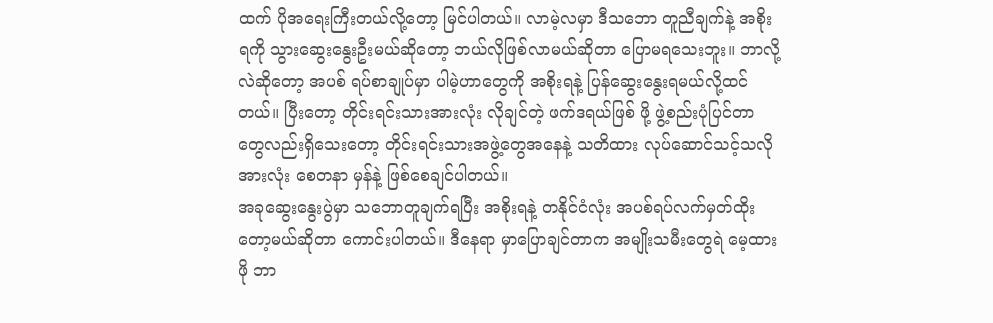ထက် ပိုအရေးကြီးတယ်လို့တော့ မြင်ပါတယ်။ လာမဲ့လမှာ ဒီသဘော တူညီချက်နဲ့ အစိုးရကို သွားဆွေးနွေးဦးမယ်ဆိုတော့ ဘယ်လိုဖြစ်လာမယ်ဆိုတာ ပြောမရသေးဘူး။ ဘာလို့လဲဆိုတော့ အပစ် ရပ်စာချုပ်မှာ ပါမဲ့ဟာတွေကို အစိုးရနဲ့ ပြန်ဆွေးနွေးရမယ်လို့ထင်တယ်။ ပြီးတော့ တိုင်းရင်းသားအားလုံး လိုချင်တဲ့ ဖက်ဒရယ်ဖြစ် ဖို့ ဖွဲ့စည်းပုံပြင်တာတွေလည်းရှိသေးတော့ တိုင်းရင်းသားအဖွဲ့တွေအနေနဲ့ သတိထား လုပ်ဆောင်သင့်သလို အားလုံး စေတနာ မှန်နဲ့ ဖြစ်စေချင်ပါတယ်။
အခုဆွေးနွေးပွဲမှာ သဘောတူချက်ရပြီး အစိုးရနဲ့ တနိုင်ငံလုံး အပစ်ရပ်လက်မှတ်ထိုးတော့မယ်ဆိုတာ ကောင်းပါတယ်။ ဒီနေရာ မှာပြောချင်တာက အမျိုးသမီးတွေရဲ မေ့ထားဖို ဘာ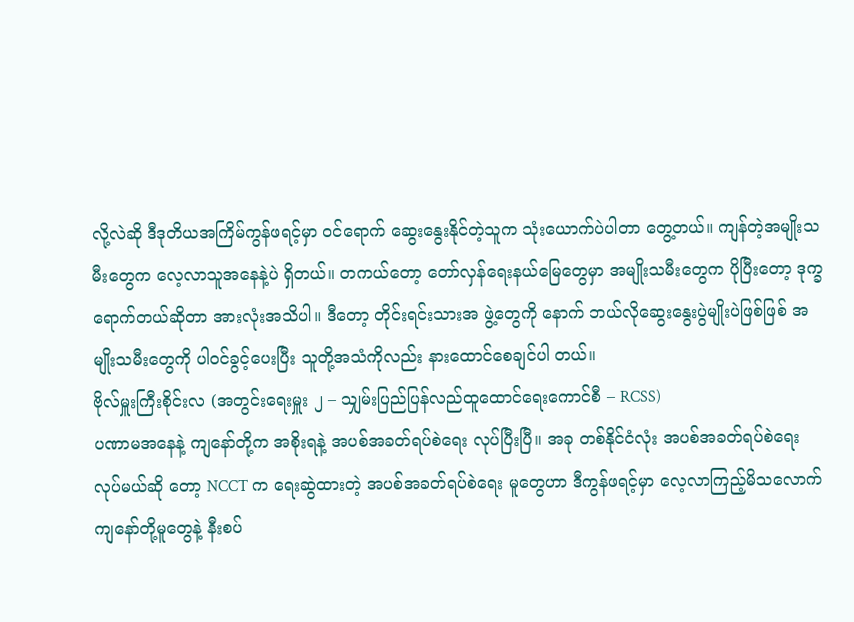လို့လဲဆို ဒီဒုတိယအကြိမ်ကွန်ဖရင့်မှာ ဝင်ရောက် ဆွေးနွေးနိုင်တဲ့သူက သုံးယောက်ပဲပါတာ တွေ့တယ်။ ကျန်တဲ့အမျိုးသမီးတွေက လေ့လာသူအနေနဲ့ပဲ ရှိတယ်။ တကယ်တော့ တော်လှန်ရေးနယ်မြေတွေမှာ အမျိုးသမီးတွေက ပိုပြီးတော့ ဒုက္ခရောက်တယ်ဆိုတာ အားလုံးအသိပါ။ ဒီတော့ တိုင်းရင်းသားအ ဖွဲ့တွေကို နောက် ဘယ်လိုဆွေးနွေးပွဲမျိုးပဲဖြစ်ဖြစ် အမျိုးသမီးတွေကို ပါဝင်ခွင့်ပေးပြီး သူတို့အသံကိုလည်း နားထောင်စေချင်ပါ တယ်။
ဗိုလ်မှူးကြီးစိုင်းလ (အတွင်းရေးမှူး ၂ – သျှမ်းပြည်ပြန်လည်ထူထောင်ရေးကောင်စီ – RCSS)
ပဏာမအနေနဲ့ ကျနော်တို့က အစိုးရနဲ့ အပစ်အခတ်ရပ်စဲရေး လုပ်ပြီးပြီ။ အခု တစ်နိုင်ငံလုံး အပစ်အခတ်ရပ်စဲရေး လုပ်မယ်ဆို တော့ NCCT က ရေးဆွဲထားတဲ့ အပစ်အခတ်ရပ်စဲရေး မူတွေဟာ ဒီကွန်ဖရင့်မှာ လေ့လာကြည့်မိသလောက် ကျနော်တို့မူတွေနဲ့ နီးစပ်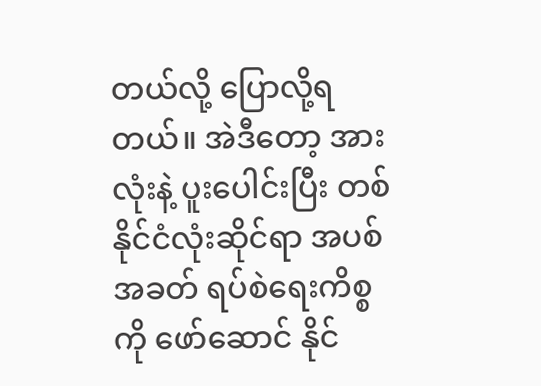တယ်လို့ ပြောလို့ရတယ်။ အဲဒီတော့ အားလုံးနဲ့ ပူးပေါင်းပြီး တစ်နိုင်ငံလုံးဆိုင်ရာ အပစ်အခတ် ရပ်စဲရေးကိစ္စကို ဖော်ဆောင် နိုင်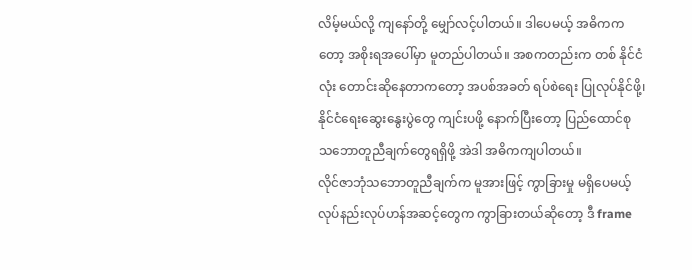လိမ့်မယ်လို့ ကျနော်တို့ မျှော်လင့်ပါတယ်။ ဒါပေမယ့် အဓိကကတော့ အစိုးရအပေါ်မှာ မူတည်ပါတယ်။ အစကတည်းက တစ် နိုင်ငံလုံး တောင်းဆိုနေတာကတော့ အပစ်အခတ် ရပ်စဲရေး ပြုလုပ်နိုင်ဖို့၊ နိုင်ငံရေးဆွေးနွေးပွဲတွေ ကျင်းပဖို့ နောက်ပြီးတော့ ပြည်ထောင်စု သဘောတူညီချက်တွေရရှိဖို့ အဲဒါ အဓိကကျပါတယ်။
လိုင်ဇာဘုံသဘောတူညီချက်က မူအားဖြင့် ကွာခြားမှု မရှိပေမယ့် လုပ်နည်းလုပ်ဟန်အဆင့်တွေက ကွာခြားတယ်ဆိုတော့ ဒီ frame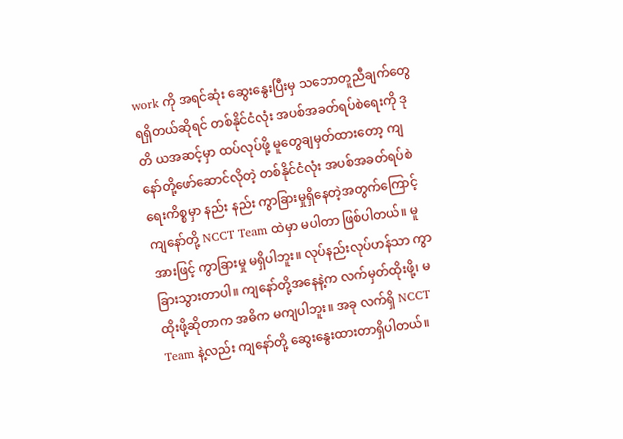work ကို အရင်ဆုံး ဆွေးနွေးပြီးမှ သဘောတူညီချက်တွေ ရရှိတယ်ဆိုရင် တစ်နိုင်ငံလုံး အပစ်အခတ်ရပ်စဲရေးကို ဒုတိ ယအဆင့်မှာ ထပ်လုပ်ဖို့ မူတွေချမှတ်ထားတော့ ကျနော်တို့ဖော်ဆောင်လိုတဲ့ တစ်နိုင်ငံလုံး အပစ်အခတ်ရပ်စဲရေးကိစ္စမှာ နည်း နည်း ကွာခြားမှုရှိနေတဲ့အတွက်ကြောင့် ကျနော်တို့ NCCT Team ထဲမှာ မပါတာ ဖြစ်ပါတယ်။ မူအားဖြင့် ကွာခြားမှု မရှိပါဘူး။ လုပ်နည်းလုပ်ဟန်သာ ကွာခြားသွားတာပါ။ ကျနော်တို့အနေနဲ့က လက်မှတ်ထိုးဖို့၊ မထိုးဖို့ဆိုတာက အဓိက မကျပါဘူး။ အခု လက်ရှိ NCCT Team နဲ့လည်း ကျနော်တို့ ဆွေးနွေးထားတာရှိပါတယ်။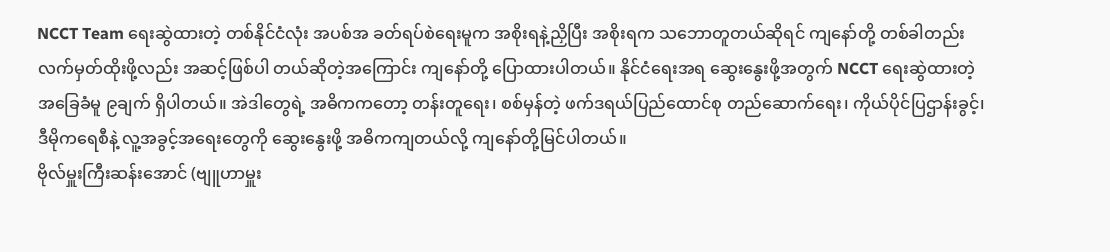NCCT Team ရေးဆွဲထားတဲ့ တစ်နိုင်ငံလုံး အပစ်အ ခတ်ရပ်စဲရေးမူက အစိုးရနဲ့ညှိပြီး အစိုးရက သဘောတူတယ်ဆိုရင် ကျနော်တို့ တစ်ခါတည်း လက်မှတ်ထိုးဖို့လည်း အဆင့်ဖြစ်ပါ တယ်ဆိုတဲ့အကြောင်း ကျနော်တို့ ပြောထားပါတယ်။ နိုင်ငံရေးအရ ဆွေးနွေးဖို့အတွက် NCCT ရေးဆွဲထားတဲ့ အခြေခံမူ ၉ချက် ရှိပါတယ်။ အဲဒါတွေရဲ့ အဓိကကတော့ တန်းတူရေး၊ စစ်မှန်တဲ့ ဖက်ဒရယ်ပြည်ထောင်စု တည်ဆောက်ရေး၊ ကိုယ်ပိုင်ပြဌာန်းခွင့်၊ ဒီမိုကရေစီနဲ့ လူ့အခွင့်အရေးတွေကို ဆွေးနွေးဖို့ အဓိကကျတယ်လို့ ကျနော်တို့မြင်ပါတယ်။
ဗိုလ်မှူးကြီးဆန်းအောင် (ဗျူဟာမှူး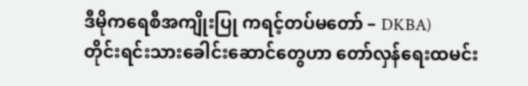ဒီမိုကရေစီအကျိုးပြု ကရင့်တပ်မတော် – DKBA)
တိုင်းရင်းသားခေါင်းဆောင်တွေဟာ တော်လှန်ရေးထမင်း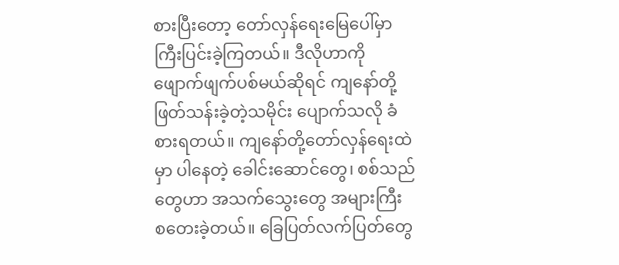စားပြီးတော့ တော်လှန်ရေးမြေပေါ်မှာ ကြီးပြင်းခဲ့ကြတယ်။ ဒီလိုဟာကို ဖျောက်ဖျက်ပစ်မယ်ဆိုရင် ကျနော်တို့ ဖြတ်သန်းခဲ့တဲ့သမိုင်း ပျောက်သလို ခံစားရတယ်။ ကျနော်တို့တော်လှန်ရေးထဲမှာ ပါနေတဲ့ ခေါင်းဆောင်တွေ၊ စစ်သည်တွေဟာ အသက်သွေးတွေ အများကြီး စတေးခဲ့တယ်။ ခြေပြတ်လက်ပြတ်တွေ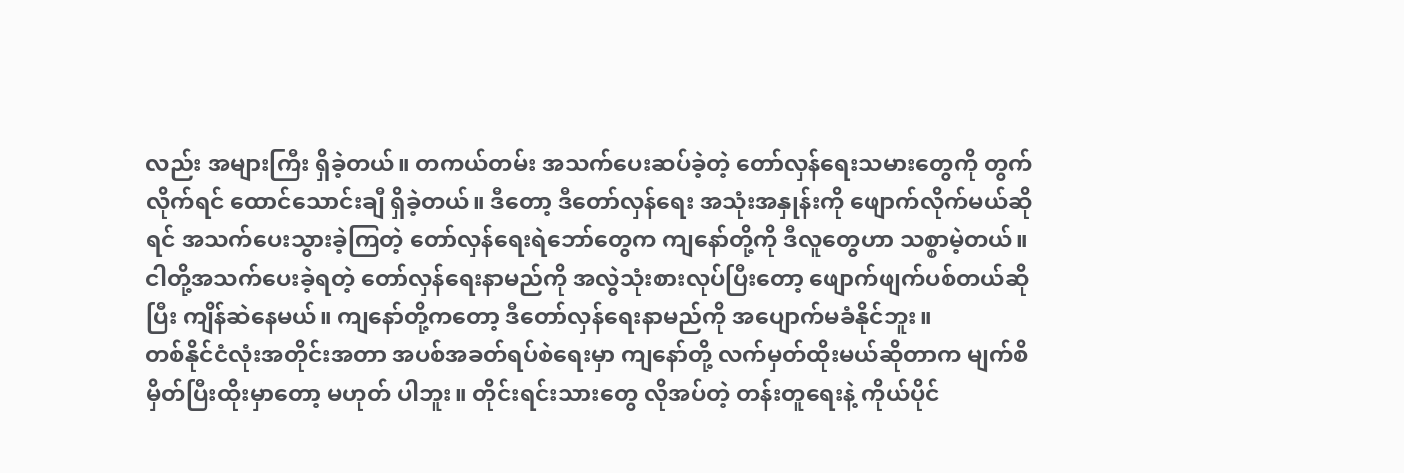လည်း အများကြီး ရှိခဲ့တယ်။ တကယ်တမ်း အသက်ပေးဆပ်ခဲ့တဲ့ တော်လှန်ရေးသမားတွေကို တွက်လိုက်ရင် ထောင်သောင်းချီ ရှိခဲ့တယ်။ ဒီတော့ ဒီတော်လှန်ရေး အသုံးအနှုန်းကို ဖျောက်လိုက်မယ်ဆိုရင် အသက်ပေးသွားခဲ့ကြတဲ့ တော်လှန်ရေးရဲဘော်တွေက ကျနော်တို့ကို ဒီလူတွေဟာ သစ္စာမဲ့တယ်။ ငါတို့အသက်ပေးခဲ့ရတဲ့ တော်လှန်ရေးနာမည်ကို အလွဲသုံးစားလုပ်ပြီးတော့ ဖျောက်ဖျက်ပစ်တယ်ဆို ပြီး ကျိန်ဆဲနေမယ်။ ကျနော်တို့ကတော့ ဒီတော်လှန်ရေးနာမည်ကို အပျောက်မခံနိုင်ဘူး။
တစ်နိုင်ငံလုံးအတိုင်းအတာ အပစ်အခတ်ရပ်စဲရေးမှာ ကျနော်တို့ လက်မှတ်ထိုးမယ်ဆိုတာက မျက်စိမှိတ်ပြီးထိုးမှာတော့ မဟုတ် ပါဘူး။ တိုင်းရင်းသားတွေ လိုအပ်တဲ့ တန်းတူရေးနဲ့ ကိုယ်ပိုင်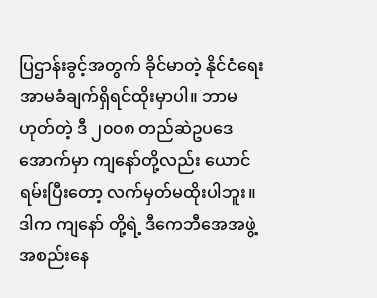ပြဌာန်းခွင့်အတွက် ခိုင်မာတဲ့ နိုင်ငံရေး အာမခံချက်ရှိရင်ထိုးမှာပါ။ ဘာမဟုတ်တဲ့ ဒီ ၂၀၀၈ တည်ဆဲဥပဒေအောက်မှာ ကျနော်တို့လည်း ယောင်ရမ်းပြီးတော့ လက်မှတ်မထိုးပါဘူး။ ဒါက ကျနော် တို့ရဲ့ ဒီကေဘီအေအဖွဲ့အစည်းနေ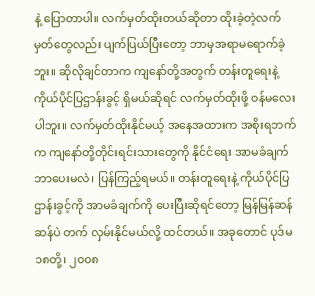နဲ့ ပြောတာပါ။ လက်မှတ်ထိုးတယ်ဆိုတာ ထိုးခဲ့တဲ့လက်မှတ်တွေလည်း ပျက်ပြယ်ပြီးတော့ ဘာမှအရာမရောက်ခဲ့ဘူး။ ဆိုလိုချင်တာက ကျနော်တို့အတွက် တန်းတူရေးနဲ့ ကိုယ်ပိုင်ပြဌာန်းခွင့် ရှိမယ်ဆိုရင် လက်မှတ်ထိုးဖို့ ဝန်မလေးပါဘူး။ လက်မှတ်ထိုးနိုင်မယ့် အနေအထားက အစိုးရဘက်က ကျနော်တို့တိုင်းရင်းသားတွေကို နိုင်ငံရေး အာမခံချက် ဘာပေးမလဲ၊ ပြန်ကြည့်ရမယ်။ တန်းတူရေးနဲ့ ကိုယ်ပိုင်ပြဌာန်းခွင့်ကို အာမခံချက်ကို ပေးပြီးဆိုရင်တော့ မြန်မြန်ဆန်ဆန်ပဲ တက် လှမ်းနိုင်မယ်လို့ ထင်တယ်။ အခုတောင် ပုဒ်မ ၁၈တို့၊ ၂၀၀၈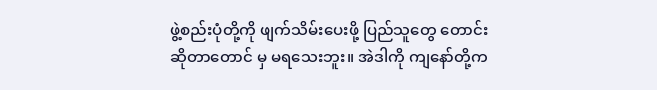ဖွဲ့စည်းပုံတို့ကို ဖျက်သိမ်းပေးဖို့ ပြည်သူတွေ တောင်းဆိုတာတောင် မှ မရသေးဘူး။ အဲဒါကို ကျနော်တို့က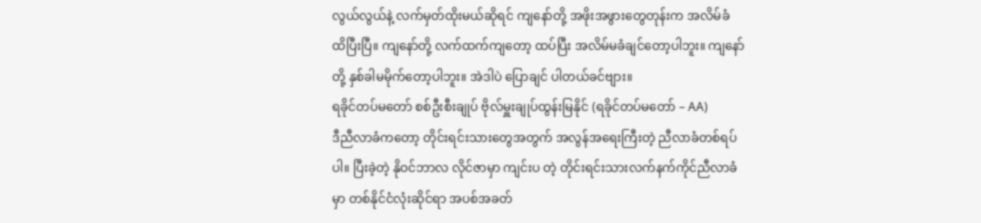လွယ်လွယ်နဲ့ လက်မှတ်ထိုးမယ်ဆိုရင် ကျနော်တို့ အဖိုးအဖွားတွေတုန်းက အလိမ်ခံ ထိပြီးပြီ။ ကျနော်တို့ လက်ထက်ကျတော့ ထပ်ပြီး အလိမ်မခံချင်တော့ပါဘူး။ ကျနော်တို့ နှစ်ခါမမိုက်တော့ပါဘူး။ အဲဒါပဲ ပြောချင် ပါတယ်ခင်ဗျား။
ရခိုင်တပ်မတော် စစ်ဦးစီးချုပ် ဗိုလ်မှူးချုပ်ထွန်းမြနိုင် (ရခိုင်တပ်မတော် – AA)
ဒီညီလာခံကတော့ တိုင်းရင်းသားတွေအတွက် အလွန်အရေးကြီးတဲ့ ညီလာခံတစ်ရပ်ပါ။ ပြီးခဲ့တဲ့ နိုဝင်ဘာလ လိုင်ဇာမှာ ကျင်းပ တဲ့ တိုင်းရင်းသားလက်နက်ကိုင်ညီလာခံမှာ တစ်နိုင်ငံလုံးဆိုင်ရာ အပစ်အခတ်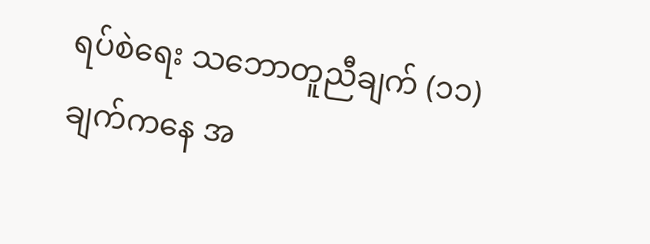ရပ်စဲရေး သဘောတူညီချက် (၁၁)ချက်ကနေ အ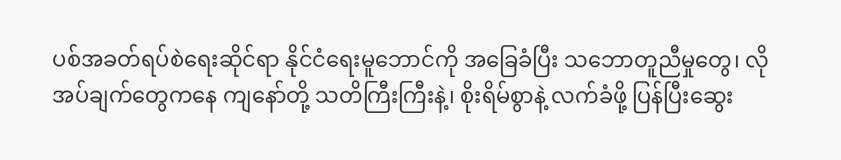ပစ်အခတ်ရပ်စဲရေးဆိုင်ရာ နိုင်ငံရေးမူဘောင်ကို အခြေခံပြီး သဘောတူညီမှုတွေ၊ လိုအပ်ချက်တွေကနေ ကျနော်တို့ သတိကြီးကြီးနဲ့၊ စိုးရိမ်စွာနဲ့ လက်ခံဖို့ ပြန်ပြီးဆွေး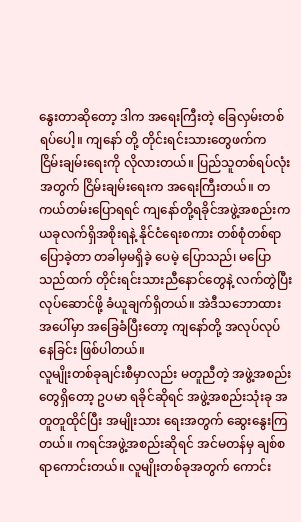နွေးတာဆိုတော့ ဒါက အရေးကြီးတဲ့ ခြေလှမ်းတစ်ရပ်ပေါ့။ ကျနော် တို့ တိုင်းရင်းသားတွေဖက်က ငြိမ်းချမ်းရေးကို လိုလားတယ်။ ပြည်သူတစ်ရပ်လုံးအတွက် ငြိမ်းချမ်းရေးက အရေးကြီးတယ်။ တကယ်တမ်းပြောရရင် ကျနော်တို့ရခိုင်အဖွဲ့အစည်းက ယခုလက်ရှိအစိုးရနဲ့ နိုင်ငံရေးစကား တစ်စုံတစ်ရာပြောခဲ့တာ တခါမှမရှိခဲ့ ပေမဲ့ ပြောသည်၊ မပြောသည်ထက် တိုင်းရင်းသားညီနောင်တွေနဲ့ လက်တွဲပြီး လုပ်ဆောင်ဖို့ ခံယူချက်ရှိတယ်။ အဲဒီသဘောထား အပေါ်မှာ အခြေခံပြီးတော့ ကျနော်တို့ အလုပ်လုပ်နေခြင်း ဖြစ်ပါတယ်။
လူမျိုးတစ်ခုချင်းစီမှာလည်း မတူညီတဲ့ အဖွဲ့အစည်းတွေရှိတော့ ဥပမာ ရခိုင်ဆိုရင် အဖွဲ့အစည်းသုံးခု အတူတူထိုင်ပြီး အမျိုးသား ရေးအတွက် ဆွေးနွေးကြတယ်။ ကရင်အဖွဲ့အစည်းဆိုရင် အင်မတန်မှ ချစ်စရာကောင်းတယ်။ လူမျိုးတစ်ခုအတွက် ကောင်း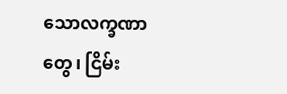သောလက္ခဏာတွေ၊ ငြိမ်း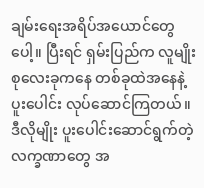ချမ်းရေးအရိပ်အယောင်တွေပေါ့။ ပြီးရင် ရှမ်းပြည်က လူမျိုးစုလေးခုကနေ တစ်ခုထဲအနေနဲ့ ပူးပေါင်း လုပ်ဆောင်ကြတယ်။ ဒီလိုမျိုး ပူးပေါင်းဆောင်ရွက်တဲ့ လက္ခဏာတွေ အ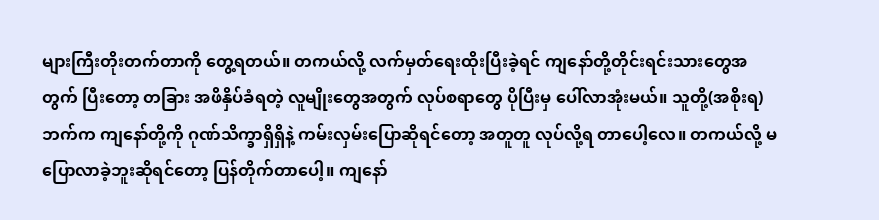များကြီးတိုးတက်တာကို တွေ့ရတယ်။ တကယ်လို့ လက်မှတ်ရေးထိုးပြီးခဲ့ရင် ကျနော်တို့တိုင်းရင်းသားတွေအတွက် ပြီးတော့ တခြား အဖိနှိပ်ခံရတဲ့ လူမျိုးတွေအတွက် လုပ်စရာတွေ ပိုပြီးမှ ပေါ်လာအုံးမယ်။ သူတို့(အစိုးရ)ဘက်က ကျနော်တို့ကို ဂုဏ်သိက္ခာရှိရှိနဲ့ ကမ်းလှမ်းပြောဆိုရင်တော့ အတူတူ လုပ်လို့ရ တာပေါ့လေ။ တကယ်လို့ မပြောလာခဲ့ဘူးဆိုရင်တော့ ပြန်တိုက်တာပေါ့။ ကျနော်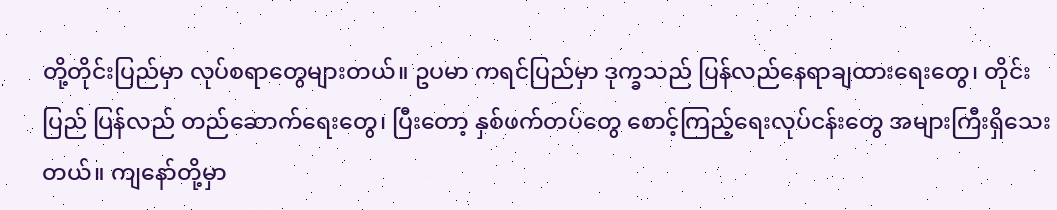တို့တိုင်းပြည်မှာ လုပ်စရာတွေများတယ်။ ဥပမာ ကရင်ပြည်မှာ ဒုက္ခသည် ပြန်လည်နေရာချထားရေးတွေ၊ တိုင်းပြည် ပြန်လည် တည်ဆောက်ရေးတွေ၊ ပြီးတော့ နှစ်ဖက်တပ်တွေ စောင့်ကြည့်ရေးလုပ်ငန်းတွေ အများကြီးရှိသေးတယ်။ ကျနော်တို့မှာ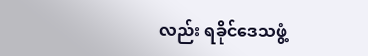လည်း ရခိုင်ဒေသဖွံ့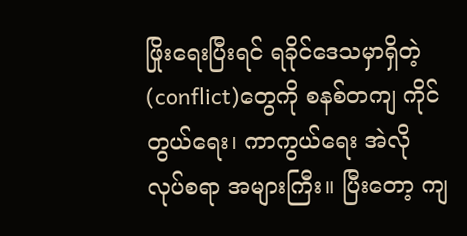ဖြိုးရေးပြီးရင် ရခိုင်ဒေသမှာရှိတဲ့ (conflict)တွေကို စနစ်တကျ ကိုင်တွယ်ရေး၊ ကာကွယ်ရေး အဲလို လုပ်စရာ အများကြီး။ ပြီးတော့ ကျ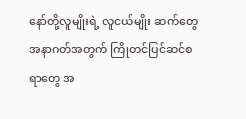နော်တို့လူမျိုးရဲ့ လူငယ်မျိုး ဆက်တွေ အနာဂတ်အတွက် ကြိုတင်ပြင်ဆင်စရာတွေ အ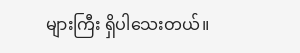များကြီး ရှိပါသေးတယ်။